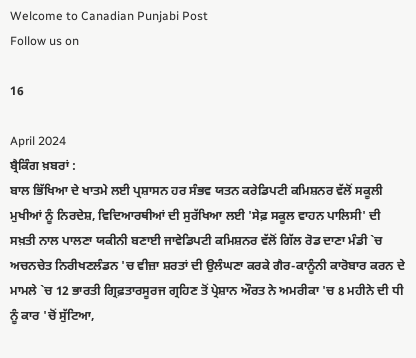Welcome to Canadian Punjabi Post
Follow us on

16

April 2024
ਬ੍ਰੈਕਿੰਗ ਖ਼ਬਰਾਂ :
ਬਾਲ ਭਿੱਖਿਆ ਦੇ ਖਾਤਮੇ ਲਈ ਪ੍ਰਸ਼ਾਸਨ ਹਰ ਸੰਭਵ ਯਤਨ ਕਰੇਡਿਪਟੀ ਕਮਿਸ਼ਨਰ ਵੱਲੋਂ ਸਕੂਲੀ ਮੁਖੀਆਂ ਨੂੰ ਨਿਰਦੇਸ਼, ਵਿਦਿਆਰਥੀਆਂ ਦੀ ਸੁਰੱਖਿਆ ਲਈ 'ਸੇਫ਼ ਸਕੂਲ ਵਾਹਨ ਪਾਲਿਸੀ' ਦੀ ਸਖ਼ਤੀ ਨਾਲ ਪਾਲਣਾ ਯਕੀਨੀ ਬਣਾਈ ਜਾਵੇਡਿਪਟੀ ਕਮਿਸ਼ਨਰ ਵੱਲੋਂ ਗਿੱਲ ਰੋਡ ਦਾਣਾ ਮੰਡੀ `ਚ ਅਚਨਚੇਤ ਨਿਰੀਖਣਲੰਡਨ 'ਚ ਵੀਜ਼ਾ ਸ਼ਰਤਾਂ ਦੀ ਉਲੰਘਣਾ ਕਰਕੇ ਗੈਰ-ਕਾਨੂੰਨੀ ਕਾਰੋਬਾਰ ਕਰਨ ਦੇ ਮਾਮਲੇ `ਚ 12 ਭਾਰਤੀ ਗ੍ਰਿਫ਼ਤਾਰਸੂਰਜ ਗ੍ਰਹਿਣ ਤੋਂ ਪ੍ਰੇਸ਼ਾਨ ਔਰਤ ਨੇ ਅਮਰੀਕਾ 'ਚ 8 ਮਹੀਨੇ ਦੀ ਧੀ ਨੂੰ ਕਾਰ 'ਚੋਂ ਸੁੱਟਿਆ,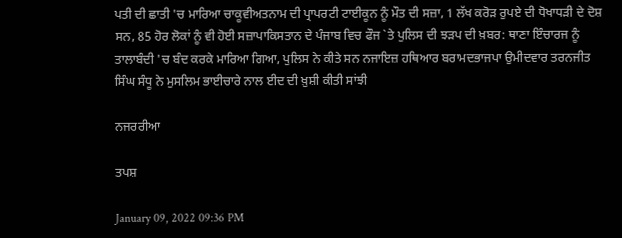ਪਤੀ ਦੀ ਛਾਤੀ 'ਚ ਮਾਰਿਆ ਚਾਕੂਵੀਅਤਨਾਮ ਦੀ ਪ੍ਰਾਪਰਟੀ ਟਾਈਕੂਨ ਨੂੰ ਮੌਤ ਦੀ ਸਜ਼ਾ, 1 ਲੱਖ ਕਰੋੜ ਰੁਪਏ ਦੀ ਧੋਖਾਧੜੀ ਦੇ ਦੋਸ਼ ਸਨ, 85 ਹੋਰ ਲੋਕਾਂ ਨੂੰ ਵੀ ਹੋਈ ਸਜ਼ਾਪਾਕਿਸਤਾਨ ਦੇ ਪੰਜਾਬ ਵਿਚ ਫੌਜ `ਤੇ ਪੁਲਿਸ ਦੀ ਝੜਪ ਦੀ ਖ਼ਬਰ: ਥਾਣਾ ਇੰਚਾਰਜ ਨੂੰ ਤਾਲਾਬੰਦੀ 'ਚ ਬੰਦ ਕਰਕੇ ਮਾਰਿਆ ਗਿਆ, ਪੁਲਿਸ ਨੇ ਕੀਤੇ ਸਨ ਨਜਾਇਜ਼ ਹਥਿਆਰ ਬਰਾਮਦਭਾਜਪਾ ਉਮੀਦਵਾਰ ਤਰਨਜੀਤ ਸਿੰਘ ਸੰਧੂ ਨੇ ਮੁਸਲਿਮ ਭਾਈਚਾਰੇ ਨਾਲ ਈਦ ਦੀ ਖ਼ੁਸ਼ੀ ਕੀਤੀ ਸਾਂਝੀ

ਨਜਰਰੀਆ

ਤਪਸ਼

January 09, 2022 09:36 PM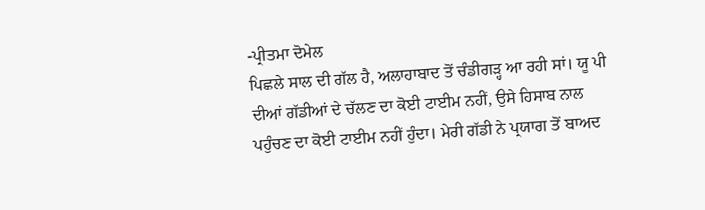-ਪ੍ਰੀਤਮਾ ਦੋਮੇਲ
ਪਿਛਲੇ ਸਾਲ ਦੀ ਗੱਲ ਹੈ, ਅਲਾਹਾਬਾਦ ਤੋਂ ਚੰਡੀਗੜ੍ਹ ਆ ਰਹੀ ਸਾਂ। ਯੂ ਪੀ ਦੀਆਂ ਗੱਡੀਆਂ ਦੇ ਚੱਲਣ ਦਾ ਕੋਈ ਟਾਈਮ ਨਹੀਂ, ਉਸੇ ਹਿਸਾਬ ਨਾਲ ਪਹੁੰਚਣ ਦਾ ਕੋਈ ਟਾਈਮ ਨਹੀਂ ਹੁੰਦਾ। ਮੇਰੀ ਗੱਡੀ ਨੇ ਪ੍ਰਯਾਗ ਤੋਂ ਬਾਅਦ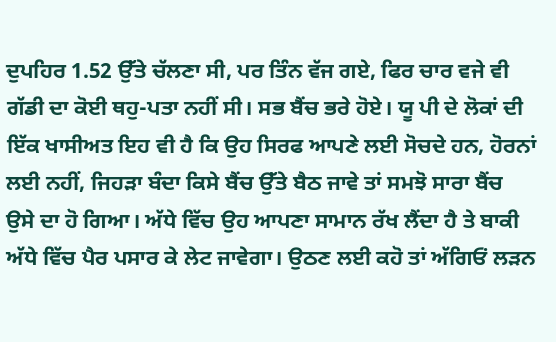ਦੁਪਹਿਰ 1.52 ਉੱਤੇ ਚੱਲਣਾ ਸੀ, ਪਰ ਤਿੰਨ ਵੱਜ ਗਏ, ਫਿਰ ਚਾਰ ਵਜੇ ਵੀ ਗੱਡੀ ਦਾ ਕੋਈ ਥਹੁ-ਪਤਾ ਨਹੀਂ ਸੀ। ਸਭ ਬੈਂਚ ਭਰੇ ਹੋਏ। ਯੂ ਪੀ ਦੇ ਲੋਕਾਂ ਦੀ ਇੱਕ ਖਾਸੀਅਤ ਇਹ ਵੀ ਹੈ ਕਿ ਉਹ ਸਿਰਫ ਆਪਣੇ ਲਈ ਸੋਚਦੇ ਹਨ, ਹੋਰਨਾਂ ਲਈ ਨਹੀਂ, ਜਿਹੜਾ ਬੰਦਾ ਕਿਸੇ ਬੈਂਚ ਉੱਤੇ ਬੈਠ ਜਾਵੇ ਤਾਂ ਸਮਝੋ ਸਾਰਾ ਬੈਂਚ ਉਸੇ ਦਾ ਹੋ ਗਿਆ। ਅੱਧੇ ਵਿੱਚ ਉਹ ਆਪਣਾ ਸਾਮਾਨ ਰੱਖ ਲੈਂਦਾ ਹੈ ਤੇ ਬਾਕੀ ਅੱਧੇ ਵਿੱਚ ਪੈਰ ਪਸਾਰ ਕੇ ਲੇਟ ਜਾਵੇਗਾ। ਉਠਣ ਲਈ ਕਹੋ ਤਾਂ ਅੱਗਿਓਂ ਲੜਨ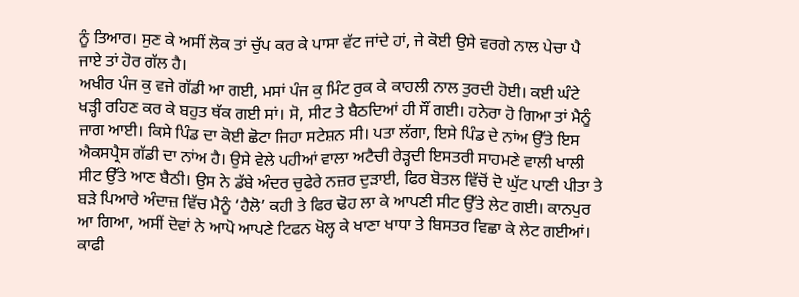ਨੂੰ ਤਿਆਰ। ਸੁਣ ਕੇ ਅਸੀਂ ਲੋਕ ਤਾਂ ਚੁੱਪ ਕਰ ਕੇ ਪਾਸਾ ਵੱਟ ਜਾਂਦੇ ਹਾਂ, ਜੇ ਕੋਈ ਉਸੇ ਵਰਗੇ ਨਾਲ ਪੇਚਾ ਪੈ ਜਾਏ ਤਾਂ ਹੋਰ ਗੱਲ ਹੈ।
ਅਖੀਰ ਪੰਜ ਕੁ ਵਜੇ ਗੱਡੀ ਆ ਗਈ, ਮਸਾਂ ਪੰਜ ਕੁ ਮਿੰਟ ਰੁਕ ਕੇ ਕਾਹਲੀ ਨਾਲ ਤੁਰਦੀ ਹੋਈ। ਕਈ ਘੰਟੇ ਖੜ੍ਹੀ ਰਹਿਣ ਕਰ ਕੇ ਬਹੁਤ ਥੱਕ ਗਈ ਸਾਂ। ਸੋ, ਸੀਟ ਤੇ ਬੈਠਦਿਆਂ ਹੀ ਸੌਂ ਗਈ। ਹਨੇਰਾ ਹੋ ਗਿਆ ਤਾਂ ਮੈਨੂੰ ਜਾਗ ਆਈ। ਕਿਸੇ ਪਿੰਡ ਦਾ ਕੋਈ ਛੋਟਾ ਜਿਹਾ ਸਟੇਸ਼ਨ ਸੀ। ਪਤਾ ਲੱਗਾ, ਇਸੇ ਪਿੰਡ ਦੇ ਨਾਂਅ ਉੱਤੇ ਇਸ ਐਕਸਪ੍ਰੈਸ ਗੱਡੀ ਦਾ ਨਾਂਅ ਹੈ। ਉਸੇ ਵੇਲੇ ਪਹੀਆਂ ਵਾਲਾ ਅਟੈਚੀ ਰੇੜ੍ਹਦੀ ਇਸਤਰੀ ਸਾਹਮਣੇ ਵਾਲੀ ਖਾਲੀ ਸੀਟ ਉੱਤੇ ਆਣ ਬੈਠੀ। ਉਸ ਨੇ ਡੱਬੇ ਅੰਦਰ ਚੁਫੇਰੇ ਨਜ਼ਰ ਦੁੜਾਈ, ਫਿਰ ਬੋਤਲ ਵਿੱਚੋਂ ਦੋ ਘੁੱਟ ਪਾਣੀ ਪੀਤਾ ਤੇ ਬੜੇ ਪਿਆਰੇ ਅੰਦਾਜ਼ ਵਿੱਚ ਮੈਨੂੰ ‘ਹੈਲੋ’ ਕਹੀ ਤੇ ਫਿਰ ਢੋਹ ਲਾ ਕੇ ਆਪਣੀ ਸੀਟ ਉੱਤੇ ਲੇਟ ਗਈ। ਕਾਨਪੁਰ ਆ ਗਿਆ, ਅਸੀਂ ਦੋਵਾਂ ਨੇ ਆਪੋ ਆਪਣੇ ਟਿਫਨ ਖੋਲ੍ਹ ਕੇ ਖਾਣਾ ਖਾਧਾ ਤੇ ਬਿਸਤਰ ਵਿਛਾ ਕੇ ਲੇਟ ਗਈਆਂ। ਕਾਫੀ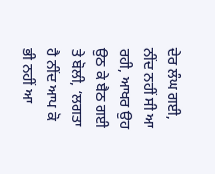ਦੇਰ ਲੰਘ ਗਈ, ਨੀਂਦ ਨਹੀਂ ਸੀ ਆ ਰਹੀ, ਆਖਰ ਉਹ ਉਠ ਕੇ ਬੈਠ ਗਈ ਤੇ ਬੋਲੀ, ‘ਲਗਤਾ ਹੈ ਨੀਂਦ ਆਪ ਕੋ ਭੀ ਨਹੀਂ ਆ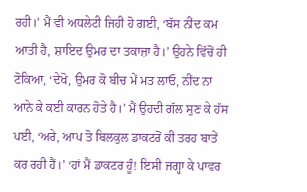ਰਹੀ।’ ਮੈਂ ਵੀ ਅਧਲੇਟੀ ਜਿਹੀ ਹੋ ਗਈ, ‘ਬੱਸ ਨੀਂਦ ਕਮ ਆਤੀ ਹੈ, ਸ਼ਾਇਦ ਉਮਰ ਦਾ ਤਕਾਜ਼ਾ ਹੈ।’ ਉਹਨੇ ਵਿੱਚੋਂ ਹੀ ਟੋਕਿਆ, ‘ਦੇਖੋ, ਉਮਰ ਕੋ ਬੀਚ ਮੇਂ ਮਤ ਲਾਓ, ਨੀਂਦ ਨਾ ਆਨੇ ਕੇ ਕਈ ਕਾਰਨ ਹੋਤੇ ਹੈ।’ ਮੈਂ ਉਹਦੀ ਗੱਲ ਸੁਣ ਕੇ ਹੱਸ ਪਈ, ‘ਅਰੇ, ਆਪ ਤੋ ਬਿਲਕੁਲ ਡਾਕਟਰੋਂ ਕੀ ਤਰਹ ਬਾਤੇਂ ਕਰ ਰਹੀ ਹੈਂ।’ ‘ਹਾਂ ਮੈਂ ਡਾਕਟਰ ਹੂੰ! ਇਸੀ ਜਗ੍ਹਾ ਕੇ ਪਾਵਰ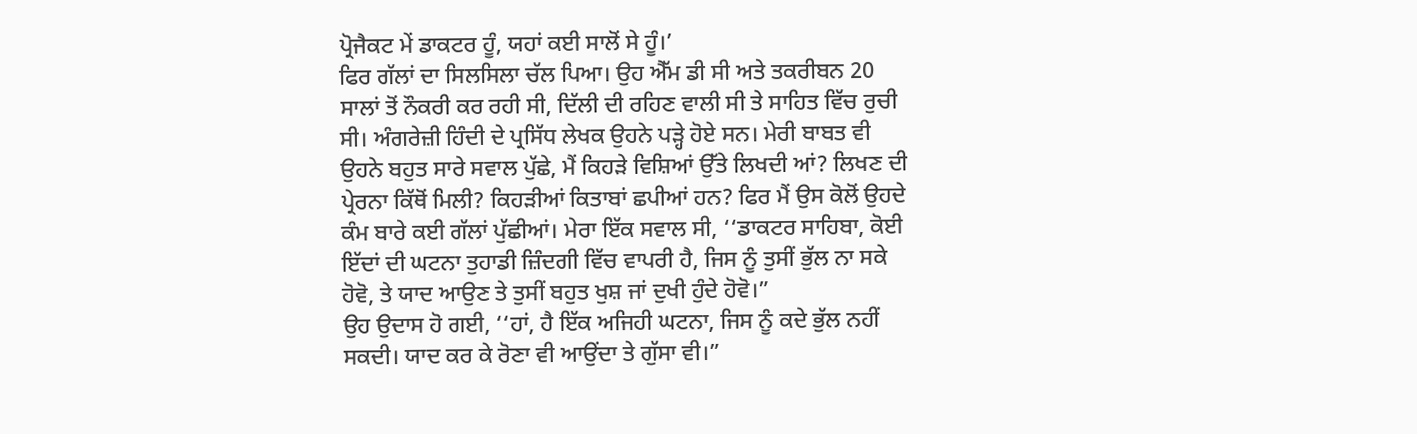ਪ੍ਰੋਜੈਕਟ ਮੇਂ ਡਾਕਟਰ ਹੂੰ, ਯਹਾਂ ਕਈ ਸਾਲੋਂ ਸੇ ਹੂੰ।’
ਫਿਰ ਗੱਲਾਂ ਦਾ ਸਿਲਸਿਲਾ ਚੱਲ ਪਿਆ। ਉਹ ਐੱਮ ਡੀ ਸੀ ਅਤੇ ਤਕਰੀਬਨ 20 ਸਾਲਾਂ ਤੋਂ ਨੌਕਰੀ ਕਰ ਰਹੀ ਸੀ, ਦਿੱਲੀ ਦੀ ਰਹਿਣ ਵਾਲੀ ਸੀ ਤੇ ਸਾਹਿਤ ਵਿੱਚ ਰੁਚੀ ਸੀ। ਅੰਗਰੇਜ਼ੀ ਹਿੰਦੀ ਦੇ ਪ੍ਰਸਿੱਧ ਲੇਖਕ ਉਹਨੇ ਪੜ੍ਹੇ ਹੋਏ ਸਨ। ਮੇਰੀ ਬਾਬਤ ਵੀ ਉਹਨੇ ਬਹੁਤ ਸਾਰੇ ਸਵਾਲ ਪੁੱਛੇ, ਮੈਂ ਕਿਹੜੇ ਵਿਸ਼ਿਆਂ ਉੱਤੇ ਲਿਖਦੀ ਆਂ? ਲਿਖਣ ਦੀ ਪ੍ਰੇਰਨਾ ਕਿੱਥੋਂ ਮਿਲੀ? ਕਿਹੜੀਆਂ ਕਿਤਾਬਾਂ ਛਪੀਆਂ ਹਨ? ਫਿਰ ਮੈਂ ਉਸ ਕੋਲੋਂ ਉਹਦੇ ਕੰਮ ਬਾਰੇ ਕਈ ਗੱਲਾਂ ਪੁੱਛੀਆਂ। ਮੇਰਾ ਇੱਕ ਸਵਾਲ ਸੀ, ‘‘ਡਾਕਟਰ ਸਾਹਿਬਾ, ਕੋਈ ਇੱਦਾਂ ਦੀ ਘਟਨਾ ਤੁਹਾਡੀ ਜ਼ਿੰਦਗੀ ਵਿੱਚ ਵਾਪਰੀ ਹੈ, ਜਿਸ ਨੂੰ ਤੁਸੀਂ ਭੁੱਲ ਨਾ ਸਕੇ ਹੋਵੋ, ਤੇ ਯਾਦ ਆਉਣ ਤੇ ਤੁਸੀਂ ਬਹੁਤ ਖੁਸ਼ ਜਾਂ ਦੁਖੀ ਹੁੰਦੇ ਹੋਵੋ।”
ਉਹ ਉਦਾਸ ਹੋ ਗਈ, ‘‘ਹਾਂ, ਹੈ ਇੱਕ ਅਜਿਹੀ ਘਟਨਾ, ਜਿਸ ਨੂੰ ਕਦੇ ਭੁੱਲ ਨਹੀਂ ਸਕਦੀ। ਯਾਦ ਕਰ ਕੇ ਰੋਣਾ ਵੀ ਆਉਂਦਾ ਤੇ ਗੁੱਸਾ ਵੀ।”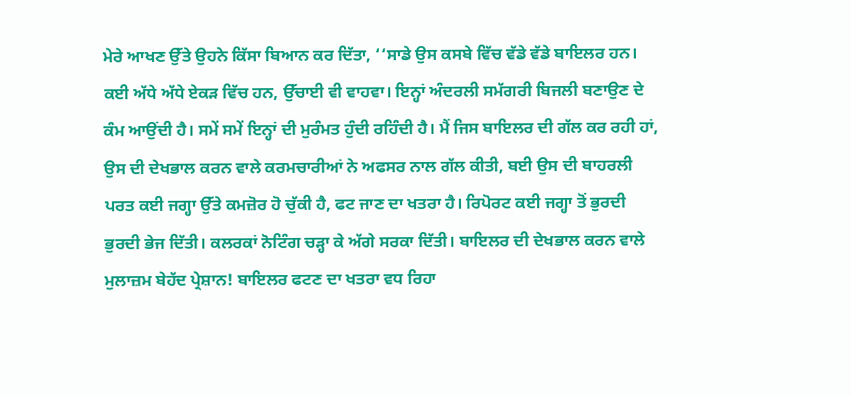ਮੇਰੇ ਆਖਣ ਉੱਤੇ ਉਹਨੇ ਕਿੱਸਾ ਬਿਆਨ ਕਰ ਦਿੱਤਾ, ‘‘ਸਾਡੇ ਉਸ ਕਸਬੇ ਵਿੱਚ ਵੱਡੇ ਵੱਡੇ ਬਾਇਲਰ ਹਨ। ਕਈ ਅੱਧੇ ਅੱਧੇ ਏਕੜ ਵਿੱਚ ਹਨ, ਉੱਚਾਈ ਵੀ ਵਾਹਵਾ। ਇਨ੍ਹਾਂ ਅੰਦਰਲੀ ਸਮੱਗਰੀ ਬਿਜਲੀ ਬਣਾਉਣ ਦੇ ਕੰਮ ਆਉਂਦੀ ਹੈ। ਸਮੇਂ ਸਮੇਂ ਇਨ੍ਹਾਂ ਦੀ ਮੁਰੰਮਤ ਹੁੰਦੀ ਰਹਿੰਦੀ ਹੈ। ਮੈਂ ਜਿਸ ਬਾਇਲਰ ਦੀ ਗੱਲ ਕਰ ਰਹੀ ਹਾਂ, ਉਸ ਦੀ ਦੇਖਭਾਲ ਕਰਨ ਵਾਲੇ ਕਰਮਚਾਰੀਆਂ ਨੇ ਅਫਸਰ ਨਾਲ ਗੱਲ ਕੀਤੀ, ਬਈ ਉਸ ਦੀ ਬਾਹਰਲੀ ਪਰਤ ਕਈ ਜਗ੍ਹਾ ਉੱਤੇ ਕਮਜ਼ੋਰ ਹੋ ਚੁੱਕੀ ਹੈ, ਫਟ ਜਾਣ ਦਾ ਖਤਰਾ ਹੈ। ਰਿਪੋਰਟ ਕਈ ਜਗ੍ਹਾ ਤੋਂ ਭੁਰਦੀ ਭੁਰਦੀ ਭੇਜ ਦਿੱਤੀ। ਕਲਰਕਾਂ ਨੋਟਿੰਗ ਚੜ੍ਹਾ ਕੇ ਅੱਗੇ ਸਰਕਾ ਦਿੱਤੀ। ਬਾਇਲਰ ਦੀ ਦੇਖਭਾਲ ਕਰਨ ਵਾਲੇ ਮੁਲਾਜ਼ਮ ਬੇਹੱਦ ਪ੍ਰੇਸ਼ਾਨ! ਬਾਇਲਰ ਫਟਣ ਦਾ ਖਤਰਾ ਵਧ ਰਿਹਾ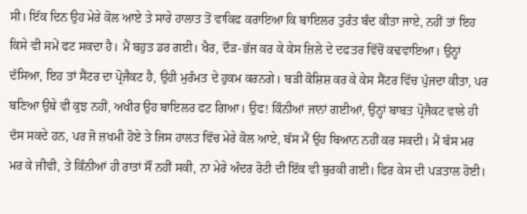ਸੀ। ਇੱਕ ਦਿਨ ਉਹ ਮੇਰੇ ਕੋਲ ਆਏ ਤੇ ਸਾਰੇ ਹਾਲਾਤ ਤੋਂ ਵਾਕਿਫ ਕਰਾਇਆ ਕਿ ਬਾਇਲਰ ਤੁਰੰਤ ਬੰਦ ਕੀਤਾ ਜਾਏ, ਨਹੀਂ ਤਾਂ ਇਹ ਕਿਸੇ ਵੀ ਸਮੇਂ ਫਟ ਸਕਦਾ ਹੈ। ਮੈਂ ਬਹੁਤ ਡਰ ਗਈ। ਖੈਰ, ਦੌੜ-ਭੱਜ ਕਰ ਕੇ ਕੇਸ ਜ਼ਿਲੇ ਦੇ ਦਫਤਰ ਵਿੱਚੋਂ ਕਢਵਾਇਆ। ਉਨ੍ਹਾਂ ਦੱਸਿਆ, ਇਹ ਤਾਂ ਸੈਂਟਰ ਦਾ ਪ੍ਰੋਜੈਕਟ ਹੈ, ਉਹੀ ਮੁਰੰਮਤ ਦੇ ਹੁਕਮ ਕਰਨਗੇ। ਬੜੀ ਕੋਸ਼ਿਸ਼ ਕਰ ਕੇ ਕੇਸ ਸੈਂਟਰ ਵਿੱਚ ਪੁੱਜਦਾ ਕੀਤਾ, ਪਰ ਬਣਿਆ ਉਥੇ ਵੀ ਕੁਝ ਨਹੀਂ, ਅਖੀਰ ਉਹ ਬਾਇਲਰ ਫਟ ਗਿਆ। ਉਫ! ਕਿੰਨੀਆਂ ਜਾਨਾਂ ਗਈਆਂ, ਉਨ੍ਹਾਂ ਬਾਬਤ ਪ੍ਰੋਜੈਕਟ ਵਾਲੇ ਹੀ ਦੱਸ ਸਕਦੇ ਹਨ, ਪਰ ਜੋ ਜ਼ਖਮੀ ਹੋਏ ਤੇ ਜਿਸ ਹਾਲਤ ਵਿੱਚ ਮੇਰੇ ਕੋਲ ਆਏ, ਬੱਸ ਮੈਂ ਉਹ ਬਿਆਨ ਨਹੀਂ ਕਰ ਸਕਦੀ। ਮੈਂ ਬੱਸ ਮਰ ਮਰ ਕੇ ਜੀਵੀ, ਤੇ ਕਿੰਨੀਆਂ ਹੀ ਰਾਤਾਂ ਸੌਂ ਨਹੀਂ ਸਕੀ, ਨਾ ਮੇਰੇ ਅੰਦਰ ਰੋਟੀ ਦੀ ਇੱਕ ਵੀ ਬੁਰਕੀ ਗਈ। ਫਿਰ ਕੇਸ ਦੀ ਪੜਤਾਲ ਹੋਈ।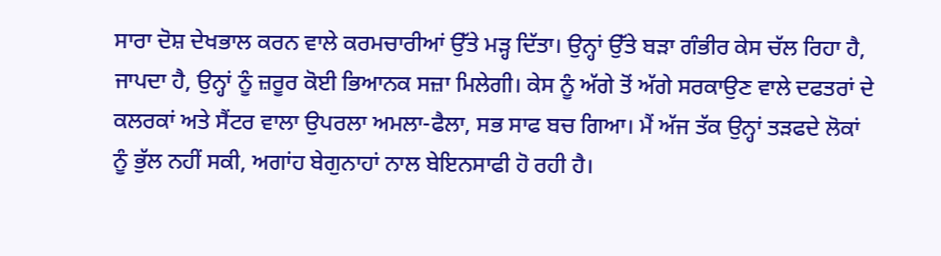ਸਾਰਾ ਦੋਸ਼ ਦੇਖਭਾਲ ਕਰਨ ਵਾਲੇ ਕਰਮਚਾਰੀਆਂ ਉੱਤੇ ਮੜ੍ਹ ਦਿੱਤਾ। ਉਨ੍ਹਾਂ ਉੱਤੇ ਬੜਾ ਗੰਭੀਰ ਕੇਸ ਚੱਲ ਰਿਹਾ ਹੈ, ਜਾਪਦਾ ਹੈ, ਉਨ੍ਹਾਂ ਨੂੰ ਜ਼ਰੂਰ ਕੋਈ ਭਿਆਨਕ ਸਜ਼ਾ ਮਿਲੇਗੀ। ਕੇਸ ਨੂੰ ਅੱਗੇ ਤੋਂ ਅੱਗੇ ਸਰਕਾਉਣ ਵਾਲੇ ਦਫਤਰਾਂ ਦੇ ਕਲਰਕਾਂ ਅਤੇ ਸੈਂਟਰ ਵਾਲਾ ਉਪਰਲਾ ਅਮਲਾ-ਫੈਲਾ, ਸਭ ਸਾਫ ਬਚ ਗਿਆ। ਮੈਂ ਅੱਜ ਤੱਕ ਉਨ੍ਹਾਂ ਤੜਫਦੇ ਲੋਕਾਂ ਨੂੰ ਭੁੱਲ ਨਹੀਂ ਸਕੀ, ਅਗਾਂਹ ਬੇਗੁਨਾਹਾਂ ਨਾਲ ਬੇਇਨਸਾਫੀ ਹੋ ਰਹੀ ਹੈ।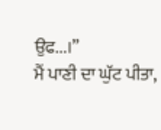ਉਫ...।”
ਮੈਂ ਪਾਣੀ ਦਾ ਘੁੱਟ ਪੀਤਾ,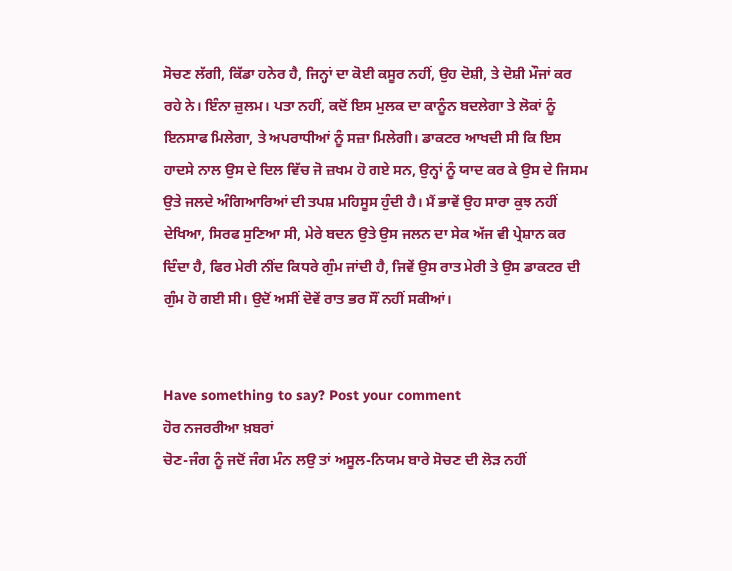ਸੋਚਣ ਲੱਗੀ, ਕਿੱਡਾ ਹਨੇਰ ਹੈ, ਜਿਨ੍ਹਾਂ ਦਾ ਕੋਈ ਕਸੂਰ ਨਹੀਂ, ਉਹ ਦੋਸ਼ੀ, ਤੇ ਦੋਸ਼ੀ ਮੌਜਾਂ ਕਰ ਰਹੇ ਨੇ। ਇੰਨਾ ਜ਼ੁਲਮ। ਪਤਾ ਨਹੀਂ, ਕਦੋਂ ਇਸ ਮੁਲਕ ਦਾ ਕਾਨੂੰਨ ਬਦਲੇਗਾ ਤੇ ਲੋਕਾਂ ਨੂੰ ਇਨਸਾਫ ਮਿਲੇਗਾ, ਤੇ ਅਪਰਾਧੀਆਂ ਨੂੰ ਸਜ਼ਾ ਮਿਲੇਗੀ। ਡਾਕਟਰ ਆਖਦੀ ਸੀ ਕਿ ਇਸ ਹਾਦਸੇ ਨਾਲ ਉਸ ਦੇ ਦਿਲ ਵਿੱਚ ਜੋ ਜ਼ਖਮ ਹੋ ਗਏ ਸਨ, ਉਨ੍ਹਾਂ ਨੂੰ ਯਾਦ ਕਰ ਕੇ ਉਸ ਦੇ ਜਿਸਮ ਉਤੇ ਜਲਦੇ ਅੰਗਿਆਰਿਆਂ ਦੀ ਤਪਸ਼ ਮਹਿਸੂਸ ਹੁੰਦੀ ਹੈ। ਮੈਂ ਭਾਵੇਂ ਉਹ ਸਾਰਾ ਕੁਝ ਨਹੀਂ ਦੇਖਿਆ, ਸਿਰਫ ਸੁਣਿਆ ਸੀ, ਮੇਰੇ ਬਦਨ ਉਤੇ ਉਸ ਜਲਨ ਦਾ ਸੇਕ ਅੱਜ ਵੀ ਪ੍ਰੇਸ਼ਾਨ ਕਰ ਦਿੰਦਾ ਹੈ, ਫਿਰ ਮੇਰੀ ਨੀਂਦ ਕਿਧਰੇ ਗੁੰਮ ਜਾਂਦੀ ਹੈ, ਜਿਵੇਂ ਉਸ ਰਾਤ ਮੇਰੀ ਤੇ ਉਸ ਡਾਕਟਰ ਦੀ ਗੁੰਮ ਹੋ ਗਈ ਸੀ। ਉਦੋਂ ਅਸੀਂ ਦੋਵੇਂ ਰਾਤ ਭਰ ਸੌਂ ਨਹੀਂ ਸਕੀਆਂ।


Have something to say? Post your comment
ਹੋਰ ਨਜਰਰੀਆ ਖ਼ਬਰਾਂ
ਚੋਣ-ਜੰਗ ਨੂੰ ਜਦੋਂ ਜੰਗ ਮੰਨ ਲਉ ਤਾਂ ਅਸੂਲ-ਨਿਯਮ ਬਾਰੇ ਸੋਚਣ ਦੀ ਲੋੜ ਨਹੀਂ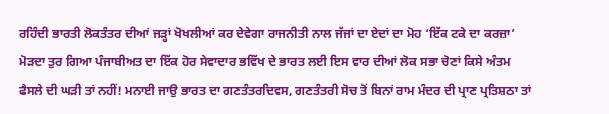ਰਹਿੰਦੀ ਭਾਰਤੀ ਲੋਕਤੰਤਰ ਦੀਆਂ ਜੜ੍ਹਾਂ ਖੋਖਲੀਆਂ ਕਰ ਦੇਵੇਗਾ ਰਾਜਨੀਤੀ ਨਾਲ ਜੱਜਾਂ ਦਾ ਏਦਾਂ ਦਾ ਮੋਹ ‘ਇੱਕ ਟਕੇ ਦਾ ਕਰਜ਼ਾ’ ਮੋੜਦਾ ਤੁਰ ਗਿਆ ਪੰਜਾਬੀਅਤ ਦਾ ਇੱਕ ਹੋਰ ਸੇਵਾਦਾਰ ਭਵਿੱਖ ਦੇ ਭਾਰਤ ਲਈ ਇਸ ਵਾਰ ਦੀਆਂ ਲੋਕ ਸਭਾ ਚੋਣਾਂ ਕਿਸੇ ਅੰਤਮ ਫੈਸਲੇ ਦੀ ਘੜੀ ਤਾਂ ਨਹੀਂ! ਮਨਾਈ ਜਾਉ ਭਾਰਤ ਦਾ ਗਣਤੰਤਰਦਿਵਸ, ਗਣਤੰਤਰੀ ਸੋਚ ਤੋਂ ਬਿਨਾਂ ਰਾਮ ਮੰਦਰ ਦੀ ਪ੍ਰਾਣ ਪ੍ਰਤਿਸ਼ਠਾ ਤਾਂ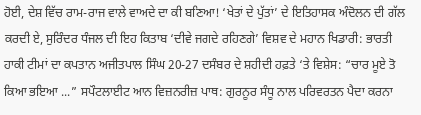ਹੋਈ, ਦੇਸ਼ ਵਿੱਚ ਰਾਮ-ਰਾਜ ਵਾਲੇ ਵਾਅਦੇ ਦਾ ਕੀ ਬਣਿਆ! ‘ਖੇਤਾਂ ਦੇ ਪੁੱਤਾਂ’ ਦੇ ਇਤਿਹਾਸਕ ਅੰਦੋਲਨ ਦੀ ਗੱਲ ਕਰਦੀ ਏ, ਸੁਰਿੰਦਰ ਧੰਜਲ ਦੀ ਇਹ ਕਿਤਾਬ ‘ਦੀਵੇ ਜਗਦੇ ਰਹਿਣਗੇ’ ਵਿਸ਼ਵ ਦੇ ਮਹਾਨ ਖਿਡਾਰੀ: ਭਾਰਤੀ ਹਾਕੀ ਟੀਮਾਂ ਦਾ ਕਪਤਾਨ ਅਜੀਤਪਾਲ ਸਿੰਘ 20-27 ਦਸੰਬਰ ਦੇ ਸ਼ਹੀਦੀ ਹਫ਼ਤੇ ‘ਤੇ ਵਿਸ਼ੇਸ: “ਚਾਰ ਮੂਏ ਤੋ ਕਿਆ ਭਇਆ ...” ਸਪੌਟਲਾਈਟ ਆਨ ਵਿਜ਼ਨਰੀਜ਼ ਪਾਥ: ਗੁਰਨੂਰ ਸੰਧੂ ਨਾਲ ਪਰਿਵਰਤਨ ਪੈਦਾ ਕਰਨਾ